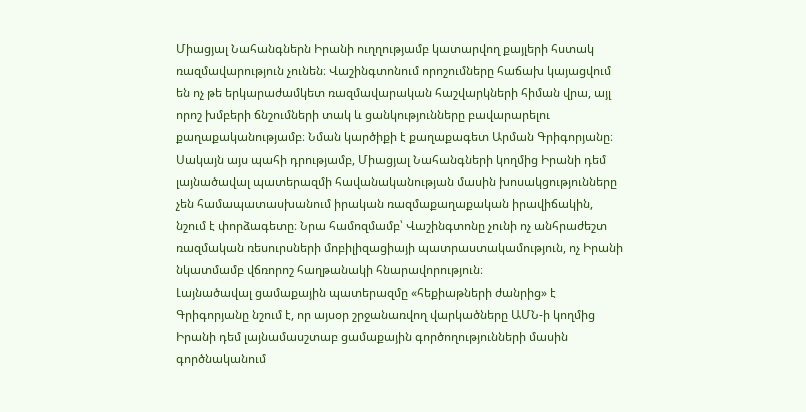Միացյալ Նահանգներն Իրանի ուղղությամբ կատարվող քայլերի հստակ ռազմավարություն չունեն։ Վաշինգտոնում որոշումները հաճախ կայացվում են ոչ թե երկարաժամկետ ռազմավարական հաշվարկների հիման վրա, այլ որոշ խմբերի ճնշումների տակ և ցանկությունները բավարարելու քաղաքականությամբ։ Նման կարծիքի է քաղաքագետ Արման Գրիգորյանը։
Սակայն այս պահի դրությամբ, Միացյալ Նահանգների կողմից Իրանի դեմ լայնածավալ պատերազմի հավանականության մասին խոսակցությունները չեն համապատասխանում իրական ռազմաքաղաքական իրավիճակին, նշում է փորձագետը։ Նրա համոզմամբ՝ Վաշինգտոնը չունի ոչ անհրաժեշտ ռազմական ռեսուրսների մոբիլիզացիայի պատրաստակամություն, ոչ Իրանի նկատմամբ վճռորոշ հաղթանակի հնարավորություն։
Լայնածավալ ցամաքային պատերազմը «հեքիաթների ժանրից» է
Գրիգորյանը նշում է, որ այսօր շրջանառվող վարկածները ԱՄՆ-ի կողմից Իրանի դեմ լայնամասշտաբ ցամաքային գործողությունների մասին գործնականում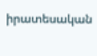իրատեսական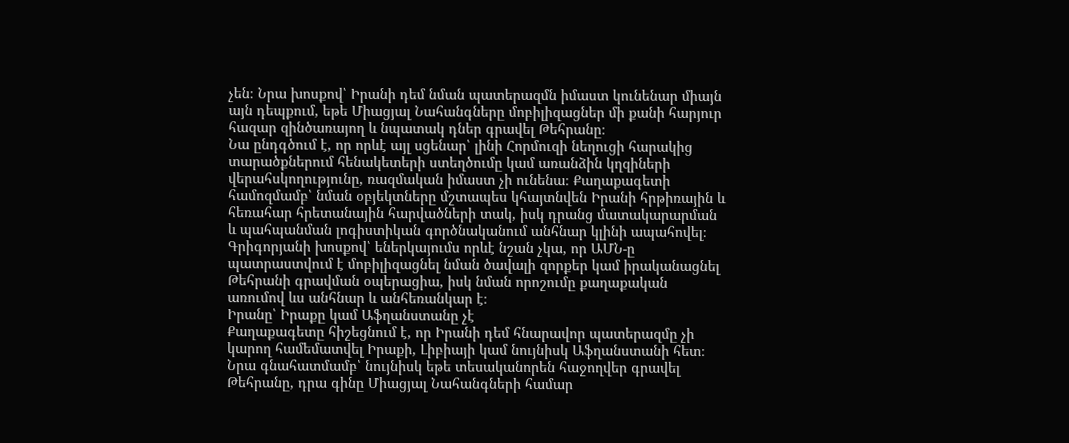չեն։ Նրա խոսքով՝ Իրանի դեմ նման պատերազմն իմաստ կունենար միայն այն դեպքում, եթե Միացյալ Նահանգները մոբիլիզացներ մի քանի հարյուր հազար զինծառայող և նպատակ դներ գրավել Թեհրանը։
Նա ընդգծում է, որ որևէ այլ սցենար՝ լինի Հորմուզի նեղուցի հարակից տարածքներում հենակետերի ստեղծումը կամ առանձին կղզիների վերահսկողությունը, ռազմական իմաստ չի ունենա։ Քաղաքագետի համոզմամբ՝ նման օբյեկտները մշտապես կհայտնվեն Իրանի հրթիռային և հեռահար հրետանային հարվածների տակ, իսկ դրանց մատակարարման և պահպանման լոգիստիկան գործնականում անհնար կլինի ապահովել։
Գրիգորյանի խոսքով՝ եներկայումս որևէ նշան չկա, որ ԱՄՆ-ը պատրաստվում է մոբիլիզացնել նման ծավալի զորքեր կամ իրականացնել Թեհրանի գրավման օպերացիա, իսկ նման որոշումը քաղաքական առումով ևս անհնար և անհեռանկար է։
Իրանը՝ Իրաքը կամ Աֆղանստանը չէ
Քաղաքագետը հիշեցնում է, որ Իրանի դեմ հնարավոր պատերազմը չի կարող համեմատվել Իրաքի, Լիբիայի կամ նույնիսկ Աֆղանստանի հետ։ Նրա գնահատմամբ՝ նույնիսկ եթե տեսականորեն հաջողվեր գրավել Թեհրանը, դրա գինը Միացյալ Նահանգների համար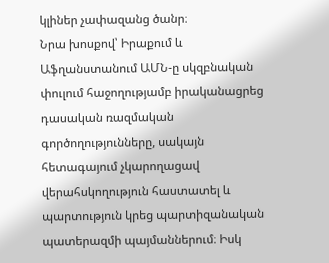կլիներ չափազանց ծանր։
Նրա խոսքով՝ Իրաքում և Աֆղանստանում ԱՄՆ-ը սկզբնական փուլում հաջողությամբ իրականացրեց դասական ռազմական գործողությունները, սակայն հետագայում չկարողացավ վերահսկողություն հաստատել և պարտություն կրեց պարտիզանական պատերազմի պայմաններում։ Իսկ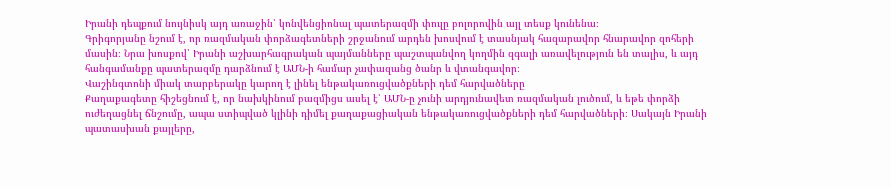Իրանի դեպքում նույնիսկ այդ առաջին՝ կոնվենցիոնալ պատերազմի փուլը բոլորովին այլ տեսք կունենա։
Գրիգորյանը նշում է, որ ռազմական փորձագետների շրջանում արդեն խոսվում է տասնյակ հազարավոր հնարավոր զոհերի մասին։ Նրա խոսքով՝ Իրանի աշխարհագրական պայմանները պաշտպանվող կողմին զգալի առավելություն են տալիս, և այդ հանգամանքը պատերազմը դարձնում է ԱՄՆ-ի համար չափազանց ծանր և վտանգավոր։
Վաշինգտոնի միակ տարբերակը կարող է լինել ենթակառուցվածքների դեմ հարվածները
Քաղաքագետը հիշեցնում է, որ նախկինում բազմիցս ասել է՝ ԱՄՆ-ը չունի արդյունավետ ռազմական լուծում, և եթե փորձի ուժեղացնել ճնշումը, ապա ստիպված կլինի դիմել քաղաքացիական ենթակառուցվածքների դեմ հարվածների։ Սակայն Իրանի պատասխան քայլերը,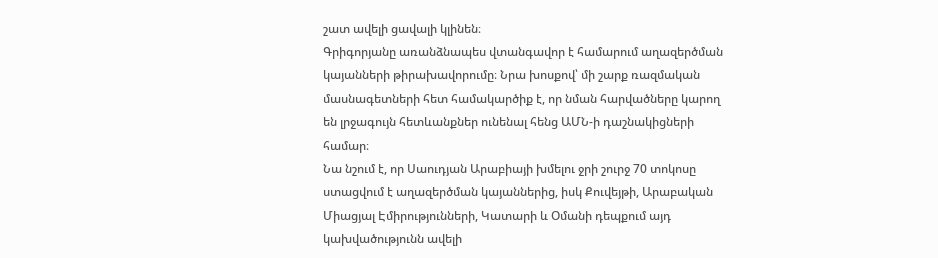շատ ավելի ցավալի կլինեն։
Գրիգորյանը առանձնապես վտանգավոր է համարում աղազերծման կայանների թիրախավորումը։ Նրա խոսքով՝ մի շարք ռազմական մասնագետների հետ համակարծիք է, որ նման հարվածները կարող են լրջագույն հետևանքներ ունենալ հենց ԱՄՆ-ի դաշնակիցների համար։
Նա նշում է, որ Սաուդյան Արաբիայի խմելու ջրի շուրջ 70 տոկոսը ստացվում է աղազերծման կայաններից, իսկ Քուվեյթի, Արաբական Միացյալ Էմիրությունների, Կատարի և Օմանի դեպքում այդ կախվածությունն ավելի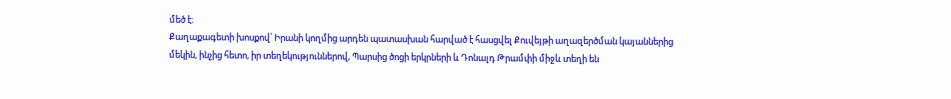մեծ է։
Քաղաքագետի խոսքով՝ Իրանի կողմից արդեն պատասխան հարված է հասցվել Քուվեյթի աղազերծման կայաններից մեկին, ինչից հետո, իր տեղեկություններով, Պարսից ծոցի երկրների և Դոնալդ Թրամփի միջև տեղի են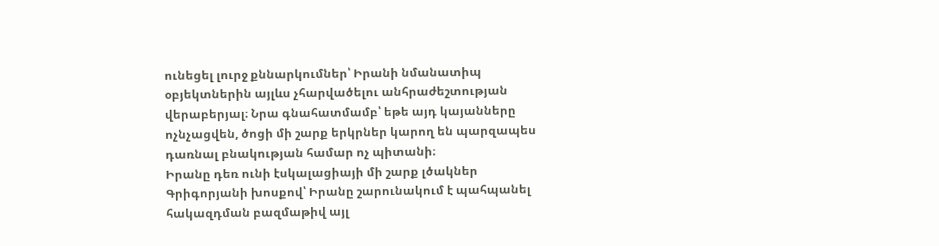ունեցել լուրջ քննարկումներ՝ Իրանի նմանատիպ օբյեկտներին այլևս չհարվածելու անհրաժեշտության վերաբերյալ։ Նրա գնահատմամբ՝ եթե այդ կայանները ոչնչացվեն, ծոցի մի շարք երկրներ կարող են պարզապես դառնալ բնակության համար ոչ պիտանի։
Իրանը դեռ ունի էսկալացիայի մի շարք լծակներ
Գրիգորյանի խոսքով՝ Իրանը շարունակում է պահպանել հակազդման բազմաթիվ այլ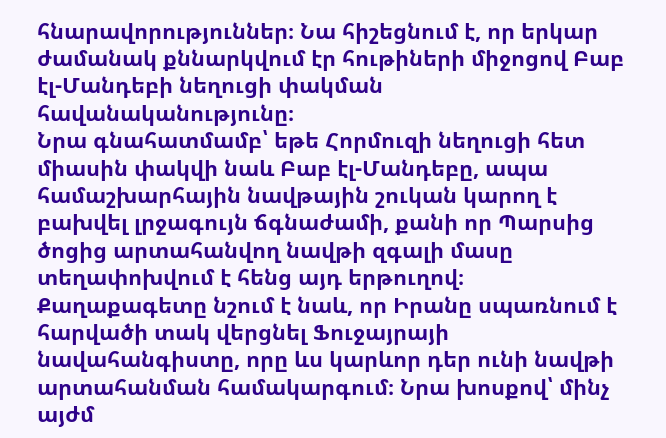հնարավորություններ։ Նա հիշեցնում է, որ երկար ժամանակ քննարկվում էր հութիների միջոցով Բաբ էլ-Մանդեբի նեղուցի փակման հավանականությունը։
Նրա գնահատմամբ՝ եթե Հորմուզի նեղուցի հետ միասին փակվի նաև Բաբ էլ-Մանդեբը, ապա համաշխարհային նավթային շուկան կարող է բախվել լրջագույն ճգնաժամի, քանի որ Պարսից ծոցից արտահանվող նավթի զգալի մասը տեղափոխվում է հենց այդ երթուղով։
Քաղաքագետը նշում է նաև, որ Իրանը սպառնում է հարվածի տակ վերցնել Ֆուջայրայի նավահանգիստը, որը ևս կարևոր դեր ունի նավթի արտահանման համակարգում։ Նրա խոսքով՝ մինչ այժմ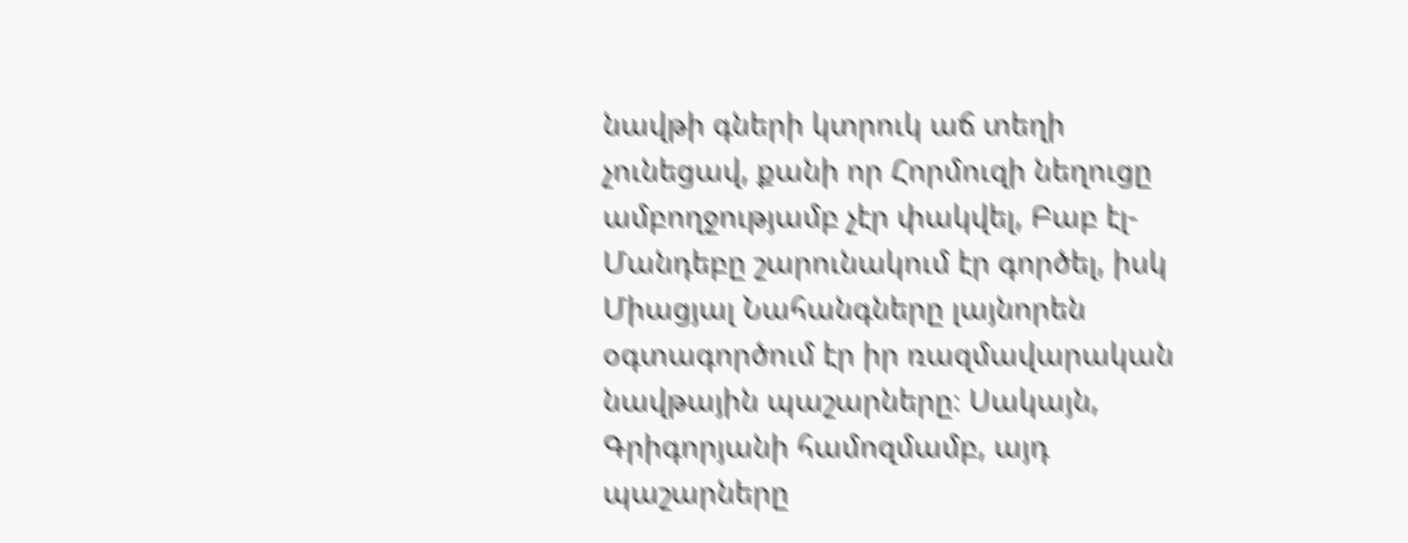նավթի գների կտրուկ աճ տեղի չունեցավ, քանի որ Հորմուզի նեղուցը ամբողջությամբ չէր փակվել, Բաբ էլ-Մանդեբը շարունակում էր գործել, իսկ Միացյալ Նահանգները լայնորեն օգտագործում էր իր ռազմավարական նավթային պաշարները։ Սակայն, Գրիգորյանի համոզմամբ, այդ պաշարները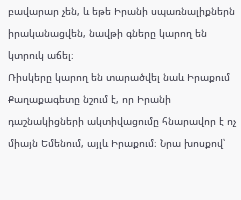բավարար չեն, և եթե Իրանի սպառնալիքներն իրականացվեն, նավթի գները կարող են կտրուկ աճել։
Ռիսկերը կարող են տարածվել նաև Իրաքում
Քաղաքագետը նշում է, որ Իրանի դաշնակիցների ակտիվացումը հնարավոր է ոչ միայն Եմենում, այլև Իրաքում։ Նրա խոսքով՝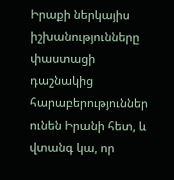Իրաքի ներկայիս իշխանությունները փաստացի դաշնակից հարաբերություններ ունեն Իրանի հետ, և վտանգ կա, որ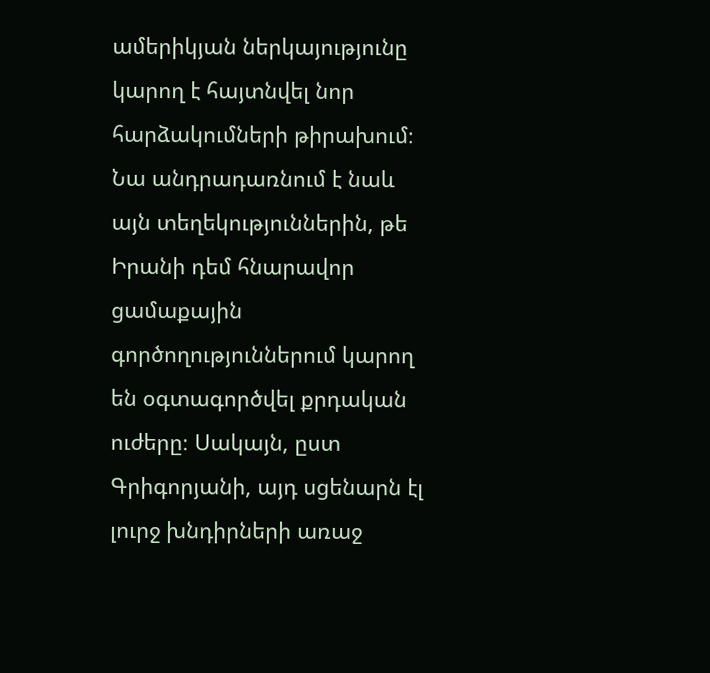ամերիկյան ներկայությունը կարող է հայտնվել նոր հարձակումների թիրախում։
Նա անդրադառնում է նաև այն տեղեկություններին, թե Իրանի դեմ հնարավոր ցամաքային գործողություններում կարող են օգտագործվել քրդական ուժերը։ Սակայն, ըստ Գրիգորյանի, այդ սցենարն էլ լուրջ խնդիրների առաջ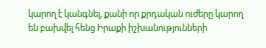կարող է կանգնել, քանի որ քրդական ուժերը կարող են բախվել հենց Իրաքի իշխանությունների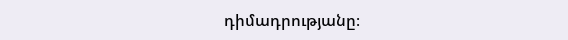դիմադրությանը։